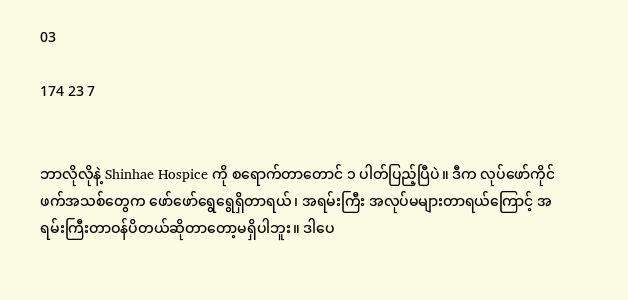03

174 23 7


ဘာလိုလိုနဲ့ Shinhae Hospice ကို စရောက်တာတောင် ၁ ပါတ်ပြည့်ပြီပဲ။ ဒီက လုပ်ဖော်ကိုင်ဖက်အသစ်တွေက ဖော်ဖော်ရွေရွေရှိတာရယ်၊ အရမ်းကြီး အလုပ်မများတာရယ်ကြောင့် အရမ်းကြီးတာဝန်ပိတယ်ဆိုတာတော့မရှိပါဘူး။ ဒါပေ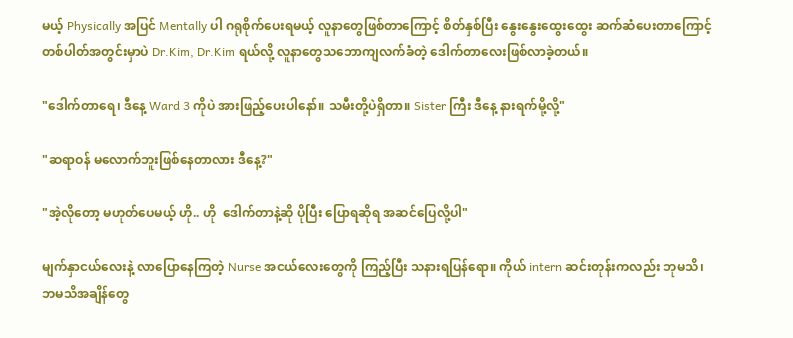မယ့် Physically အပြင် Mentally ပါ ဂရုစိုက်ပေးရမယ့် လူနာတွေဖြစ်တာကြောင့် စိတ်နှစ်ပြီး နွေးနွေးထွေးထွေး ဆက်ဆံပေးတာကြောင့် တစ်ပါတ်အတွင်းမှာပဲ Dr.Kim, Dr.Kim ရယ်လို့ လူနာတွေသဘောကျလက်ခံတဲ့ ဒေါက်တာလေးဖြစ်လာခဲ့တယ်။

"ဒေါက်တာရေ၊ ဒီနေ့ Ward 3 ကိုပဲ အားဖြည့်ပေးပါနော်။ သမီးတို့ပဲရှိတာ။ Sister ကြီး ဒီနေ့ နားရက်မို့လို့"

"ဆရာဝန် မလောက်ဘူးဖြစ်နေတာလား ဒီနေ့?"

"အဲ့လိုတော့ မဟုတ်ပေမယ့် ဟို.. ဟို  ဒေါက်တာနဲ့ဆို ပိုပြီး ပြောရဆိုရ အဆင်ပြေလို့ပါ"

မျက်နှာငယ်လေးနဲ့ လာပြောနေကြတဲ့ Nurse အငယ်လေးတွေကို ကြည့်ပြီး သနားရပြန်ရော။ ကိုယ် intern ဆင်းတုန်းကလည်း ဘုမသိ၊ဘမသိအချိန်တွေ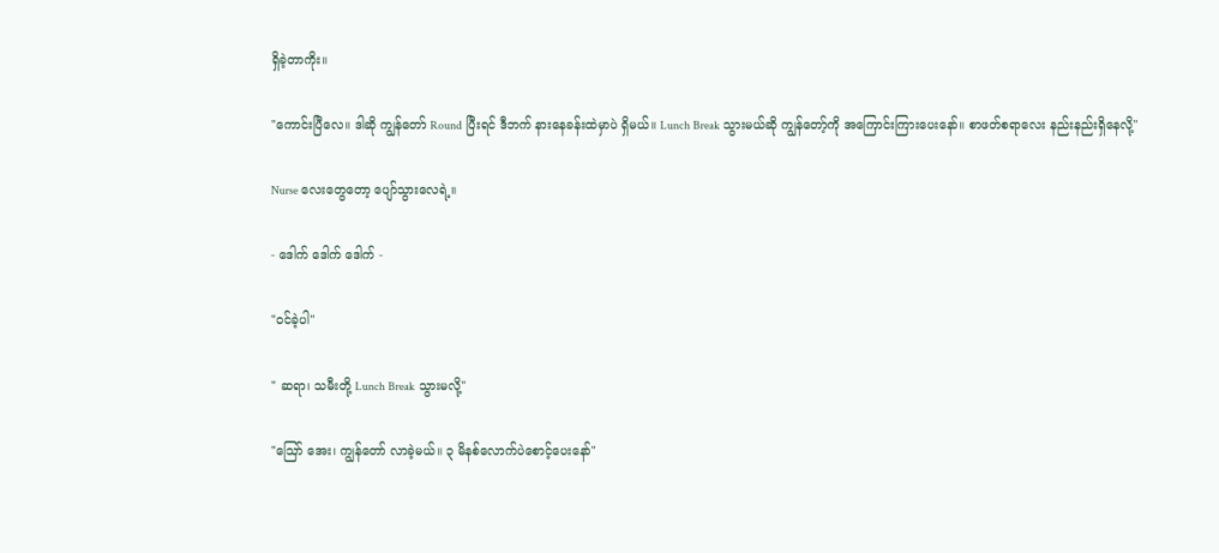ရှိခဲ့တာကိုး။

"ကောင်းပြီလေ။ ဒါဆို ကျွန်တော် Round ပြီးရင် ဒီဘက် နားနေခန်းထဲမှာပဲ ရှိမယ်။ Lunch Break သွားမယ်ဆို ကျွန်တော့်ကို အကြောင်းကြားပေးနော်။ စာဖတ်စရာလေး နည်းနည်းရှိနေလို့"

Nurse လေးတွေတော့ ပျော်သွားလေရဲ့။

- ဒေါက် ဒေါက် ဒေါက် -

"ဝင်ခဲ့ပါ"

" ဆရာ၊ သမီးတို့ Lunch Break သွားမလို့"

"ဪ အေး၊ ကျွန်တော် လာခဲ့မယ်။ ၃ မိနစ်လောက်ပဲစောင့်ပေးနော်"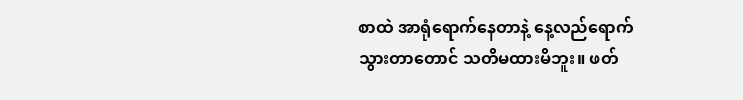စာထဲ အာရုံရောက်နေတာနဲ့ နေ့လည်ရောက်သွားတာတောင် သတိမထားမိဘူး။ ဖတ်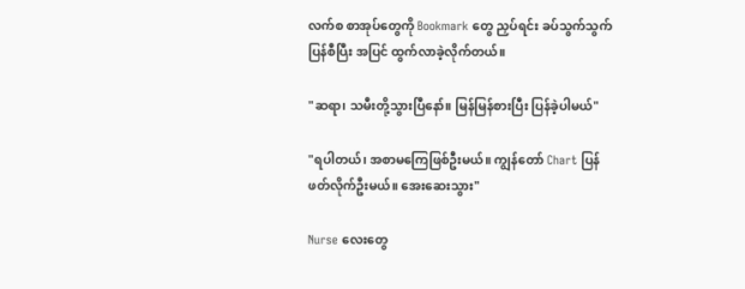လက်စ စာအုပ်တွေကို Bookmark တွေ ညှပ်ရင်း ခပ်သွက်သွက်ပြန်စီပြီး အပြင် ထွက်လာခဲ့လိုက်တယ်။

"ဆရာ၊ သမီးတို့သွားပြီနော်။ မြန်မြန်စားပြီး ပြန်ခဲ့ပါမယ်"

"ရပါတယ်၊ အစာမကြေဖြစ်ဦးမယ်။ ကျွန်တော် Chart ပြန်ဖတ်လိုက်ဦးမယ်။ အေးဆေးသွား"

Nurse လေးတွေ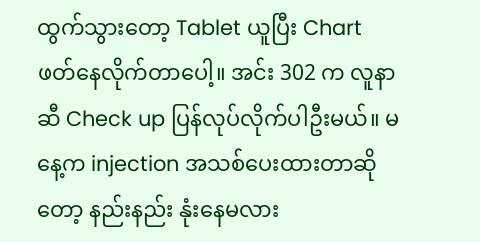ထွက်သွားတော့ Tablet ယူပြီး Chart ဖတ်နေလိုက်တာပေါ့။ အင်း 302 က လူနာဆီ Check up ပြန်လုပ်လိုက်ပါဦးမယ်။ မနေ့က injection အသစ်ပေးထားတာဆိုတော့ နည်းနည်း နုံးနေမလား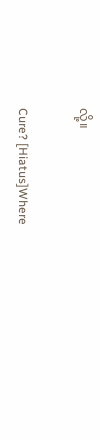လို့။

Cure? [Hiatus]Where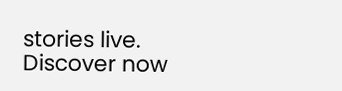stories live. Discover now